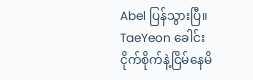Abel ပြန်သွားပြီ။ TaeYeon ခေါင်းငိုက်စိုက်နဲ့ငြိမ်နေမိ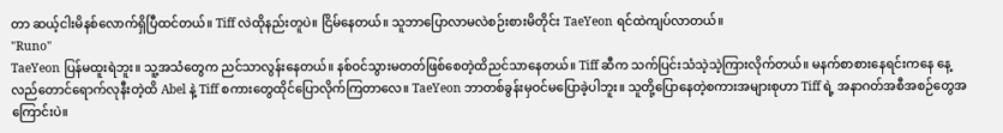တာ ဆယ့်ငါးမိနစ်လောက်ရှိပြီထင်တယ်။ Tiff လဲထိုနည်းတူပဲ။ ငြိမ်နေတယ်။ သူဘာပြောလာမလဲစဉ်းစားမိတိုင်း TaeYeon ရင်ထဲကျပ်လာတယ်။
"Runo"
TaeYeon ပြန်မထူးရဲဘူး။ သူ့အသံတွေက ညင်သာလွန်းနေတယ်။ နစ်ဝင်သွားမတတ်ဖြစ်စေတဲ့ထိညင်သာနေတယ်။ Tiff ဆီက သက်ပြင်းသံသဲ့သဲ့ကြားလိုက်တယ်။ မနက်စာစားနေရင်းကနေ နေ့လည်တောင်ရောက်လုနီးတဲ့ထိ Abel နဲ့ Tiff စကားတွေထိုင်ပြောလိုက်ကြတာလေ။ TaeYeon ဘာတစ်ခွန်းမှဝင်မပြောခဲ့ပါဘူး။ သူတို့ပြောနေတဲ့စကားအများစုဟာ Tiff ရဲ့ အနာဂတ်အစီအစဉ်တွေအကြောင်းပဲ။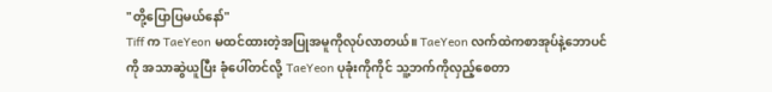"တို့ပြောပြမယ်နော်"
Tiff က TaeYeon မထင်ထားတဲ့အပြုအမူကိုလုပ်လာတယ်။ TaeYeon လက်ထဲကစာအုပ်နဲ့ဘောပင်ကို အသာဆွဲယူပြီး ခုံပေါ်တင်လို့ TaeYeon ပုခုံးကိုကိုင် သူ့ဘက်ကိုလှည့်စေတာ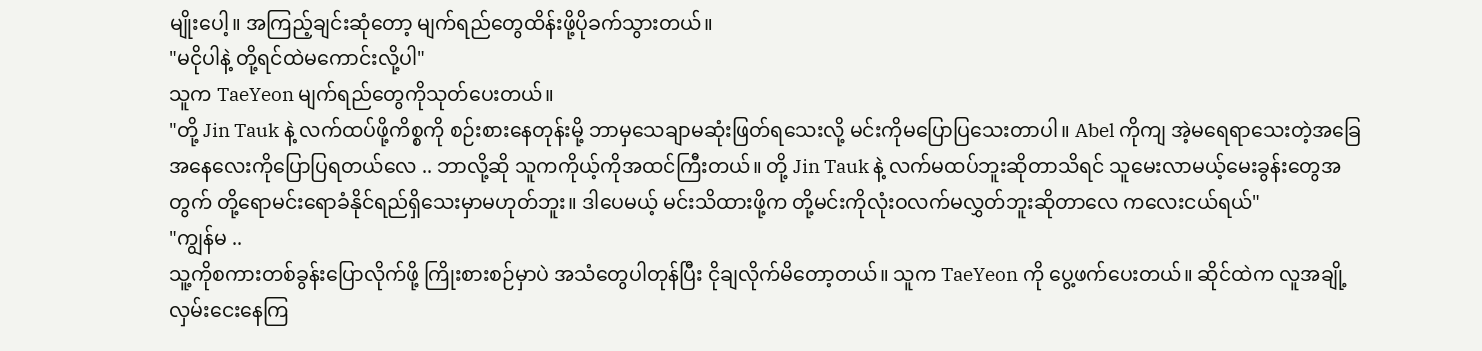မျိုးပေါ့။ အကြည့်ချင်းဆုံတော့ မျက်ရည်တွေထိန်းဖို့ပိုခက်သွားတယ်။
"မငိုပါနဲ့ တို့ရင်ထဲမကောင်းလို့ပါ"
သူက TaeYeon မျက်ရည်တွေကိုသုတ်ပေးတယ်။
"တို့ Jin Tauk နဲ့ လက်ထပ်ဖို့ကိစ္စကို စဉ်းစားနေတုန်းမို့ ဘာမှသေချာမဆုံးဖြတ်ရသေးလို့ မင်းကိုမပြောပြသေးတာပါ။ Abel ကိုကျ အဲ့မရေရာသေးတဲ့အခြေအနေလေးကိုပြောပြရတယ်လေ .. ဘာလို့ဆို သူကကိုယ့်ကိုအထင်ကြီးတယ်။ တို့ Jin Tauk နဲ့ လက်မထပ်ဘူးဆိုတာသိရင် သူမေးလာမယ့်မေးခွန်းတွေအတွက် တို့ရောမင်းရောခံနိုင်ရည်ရှိသေးမှာမဟုတ်ဘူး။ ဒါပေမယ့် မင်းသိထားဖို့က တို့မင်းကိုလုံးဝလက်မလွှတ်ဘူးဆိုတာလေ ကလေးငယ်ရယ်"
"ကျွန်မ ..
သူ့ကိုစကားတစ်ခွန်းပြောလိုက်ဖို့ ကြိုးစားစဉ်မှာပဲ အသံတွေပါတုန်ပြီး ငိုချလိုက်မိတော့တယ်။ သူက TaeYeon ကို ပွေ့ဖက်ပေးတယ်။ ဆိုင်ထဲက လူအချို့လှမ်းငေးနေကြ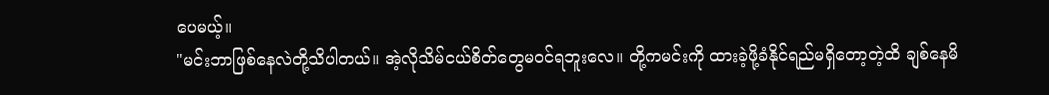ပေမယ့်။
"မင်းဘာဖြစ်နေလဲတို့သိပါတယ်။ အဲ့လိုသိမ်ငယ်စိတ်တွေမဝင်ရဘူးလေ။ တို့ကမင်းကို ထားခဲ့ဖို့ခံနိုင်ရည်မရှိတော့တဲ့ထိ ချစ်နေမိ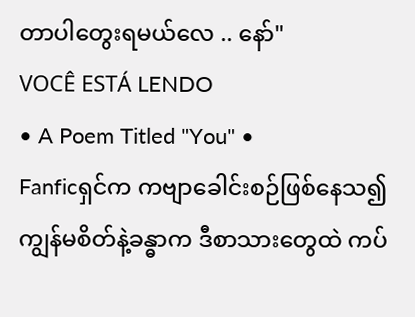တာပါတွေးရမယ်လေ .. နော်"
VOCÊ ESTÁ LENDO
• A Poem Titled "You" •
Fanficရှင်က ကဗျာခေါင်းစဉ်ဖြစ်နေသ၍ ကျွန်မစိတ်နဲ့ခန္ဓာက ဒီစာသားတွေထဲ ကပ်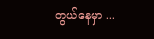တွယ်နေမှာ ...